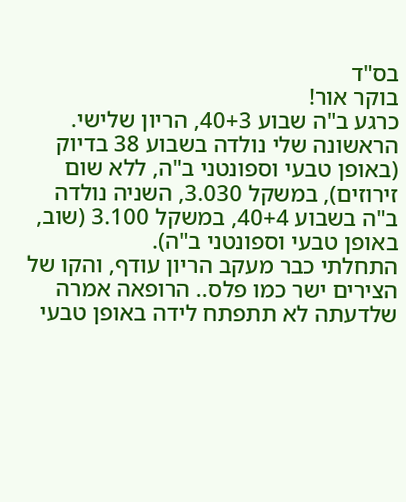בס"ד
בוקר אור!
כרגע ב"ה שבוע 40+3, הריון שלישי.
הראשונה שלי נולדה בשבוע 38 בדיוק (באופן טבעי וספונטני ב"ה, ללא שום זירוזים), במשקל 3.030, השניה נולדה ב"ה בשבוע 40+4, במשקל 3.100 (שוב, באופן טבעי וספונטני ב"ה).
התחלתי כבר מעקב הריון עודף, והקו של הצירים ישר כמו פלס.. הרופאה אמרה שלדעתה לא תתפתח לידה באופן טבעי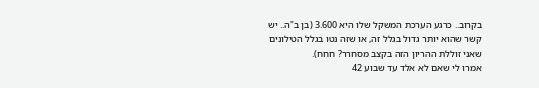בקרוב.. כרגע הערכת המשקל שלו היא 3.600 (בן ב"ה.. יש קשר שהוא יותר גדול בגלל זה, או שזה נטו בגלל הטילונים שאני זוללת ההריון הזה בקצב מסחרר? חחח).
אמרו לי שאם לא אלד עד שבוע 42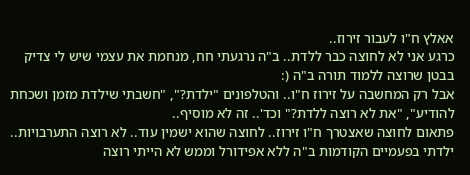אאלץ ח"ו לעבור זירוז..
כרגע אני לא לחוצה כבר ללדת.. ב"ה נרגעתי חח, מנחמת את עצמי שיש לי צדיק בבטן שרוצה ללמוד תורה ב"ה (:
אבל רק המחשבה על זירוז ח"ו.. והטלפונים "ילדת?", "חשבתי שילדת מזמן ושכחת להודיע", "את לא רוצה ללדת?" וכד'.. זה לא מוסיף..
פתאום לחוצה שאצטרך ח"ו זירוז.. לחוצה שהוא ישמין עוד.. לא רוצה התערבויות.. ילדתי בפעמיים הקודמות ב"ה ללא אפידורל וממש לא הייתי רוצה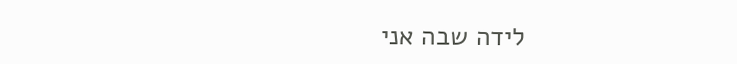לידה שבה אני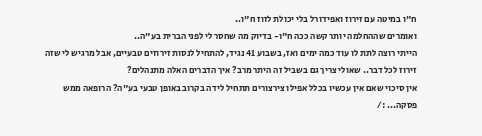ח"ו במיטה עם זירוז ואפידורל בלי יכולת לזוז ח"ו..
ואומרים שההחלמה יותר קשה ככה ח"ו- בדיוק מה שחסר לי לפני הברית בע"ה..
הייתי רוצה לתת לו עוד כמה ימים ואז, בשבוע 41 נגיד, להתחיל לנסות זירוזים טבעיים, אבל מרגיש לי שזה זירוז לכל דבר.. שאולי צריך גם בשביל זה היתר מרב? איך הדברים האלה מתנהלים?
אין סיכוי שאם אין עכשיו בכלל אפילו צירצורים תתחיל לידה בקרוב באופן טבעי בע"ה? הרופאה ממש פסקה... :/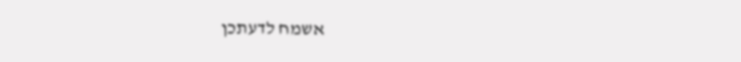אשמח לדעתכן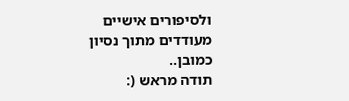ולסיפורים אישיים מעודדים מתוך נסיון כמובן..
תודה מראש (: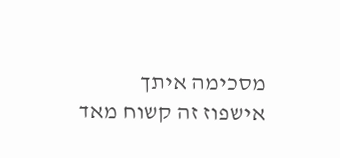מסכימה איתך
אישפוז זה קשוח מאד